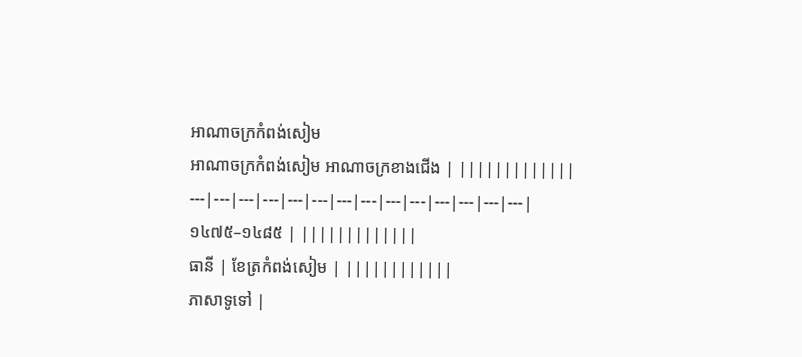អាណាចក្រកំពង់សៀម
អាណាចក្រកំពង់សៀម អាណាចក្រខាងជើង | |||||||||||||
---|---|---|---|---|---|---|---|---|---|---|---|---|---|
១៤៧៥–១៤៨៥ | |||||||||||||
ធានី | ខែត្រកំពង់សៀម | ||||||||||||
ភាសាទូទៅ |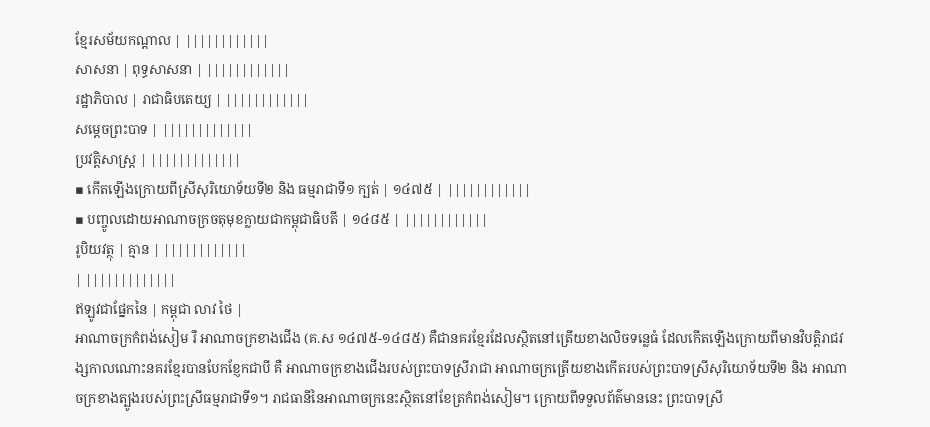ខ្មែរសម័យកណ្ដាល | ||||||||||||
សាសនា | ពុទ្ធសាសនា | ||||||||||||
រដ្ឋាភិបាល | រាជាធិបតេយ្យ | ||||||||||||
សម្ដេចព្រះបាទ | |||||||||||||
ប្រវត្តិសាស្រ្ត | |||||||||||||
▪ កើតឡើងក្រោយពីស្រីសុរិយោទ័យទី២ និង ធម្មរាជាទី១ ក្បត់ | ១៤៧៥ | ||||||||||||
▪ បញ្ចូលដោយអាណាចក្រចតុមុខក្លាយជាកម្ពុជាធិបតី | ១៤៨៥ | ||||||||||||
រូបិយវត្ថុ | គ្មាន | ||||||||||||
| |||||||||||||
ឥឡូវជាផ្នែកនៃ | កម្ពុជា លាវ ថៃ |
អាណាចក្រកំពង់សៀម រឺ អាណាចក្រខាងជើង (គ.ស ១៤៧៥-១៤៨៥) គឺជានគរខ្មែរដែលស្ថិតនៅត្រើយខាងលិចទន្លេធំ ដែលកើតឡើងក្រោយពីមានវិបត្តិរាជវង្សកាលណោះនគរខ្មែរបានបែកខ្ញែកជាបី គឺ អាណាចក្រខាងជើងរបស់ព្រះបាទស្រីរាជា អាណាចក្រត្រើយខាងកើតរបស់ព្រះបាទស្រីសុរិយោទ័យទី២ និង អាណាចក្រខាងត្បូងរបស់ព្រះស្រីធម្មរាជាទី១។ រាជធានីនៃអាណាចក្រនេះស្ថិតនៅខែត្រកំពង់សៀម។ ក្រោយពីទទួលព័ត៌មាននេះ ព្រះបាទស្រី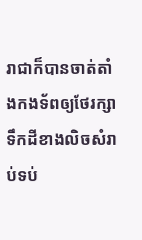រាជាក៏បានចាត់តាំងកងទ័ពឲ្យថែរក្សាទឹកដីខាងលិចសំរាប់ទប់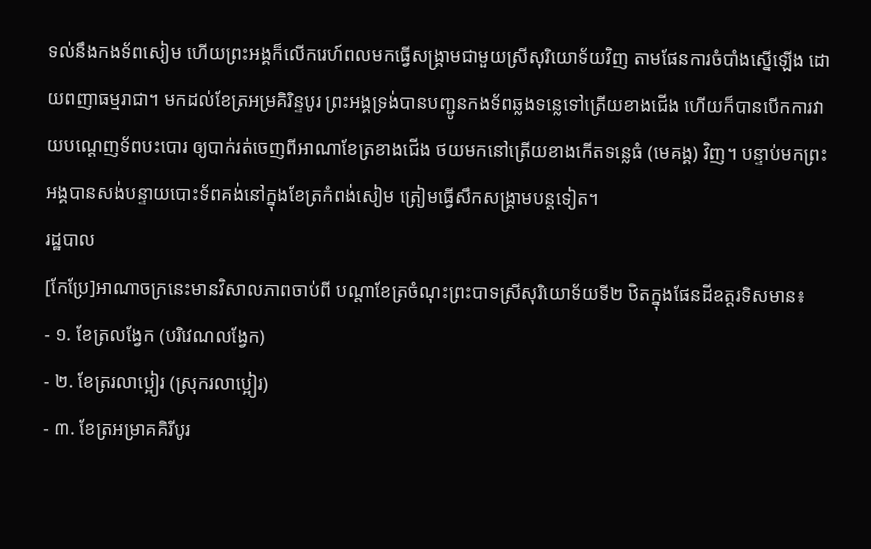ទល់នឹងកងទ័ពសៀម ហើយព្រះអង្គក៏លើករេហ៍ពលមកធ្វើសង្គ្រាមជាមួយស្រីសុរិយោទ័យវិញ តាមផែនការចំបាំងស្នើឡើង ដោយពញាធម្មរាជា។ មកដល់ខែត្រអម្រគិរិន្ទបូរ ព្រះអង្គទ្រង់បានបញ្ជូនកងទ័ពឆ្លងទន្លេទៅត្រើយខាងជើង ហើយក៏បានបើកការវាយបណ្ដេញទ័ពបះបោរ ឲ្យបាក់រត់ចេញពីអាណាខែត្រខាងជើង ថយមកនៅត្រើយខាងកើតទន្លេធំ (មេគង្គ) វិញ។ បន្ទាប់មកព្រះអង្គបានសង់បន្ទាយបោះទ័ពគង់នៅក្នុងខែត្រកំពង់សៀម ត្រៀមធ្វើសឹកសង្គ្រាមបន្តទៀត។
រដ្ឋបាល
[កែប្រែ]អាណាចក្រនេះមានវិសាលភាពចាប់ពី បណ្តាខែត្រចំណុះព្រះបាទស្រីសុរិយោទ័យទី២ ឋិតក្នុងផែនដីឧត្តរទិសមាន៖
- ១. ខែត្រលង្វែក (បរិវេណលង្វែក)
- ២. ខែត្ររលាប្អៀរ (ស្រុករលាប្អៀរ)
- ៣. ខែត្រអម្រាគគិរីបូរ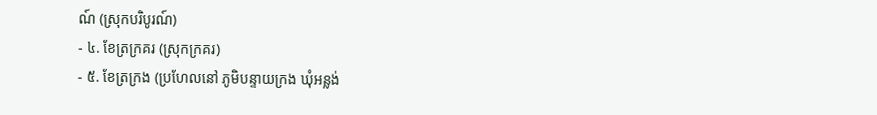ណ៍ (ស្រុកបរិបូរណ៍)
- ៤. ខែត្រក្រគរ (ស្រុកក្រគរ)
- ៥. ខែត្រក្រង (ប្រហែលនៅ ភូមិបន្ទាយក្រង ឃុំអន្លង់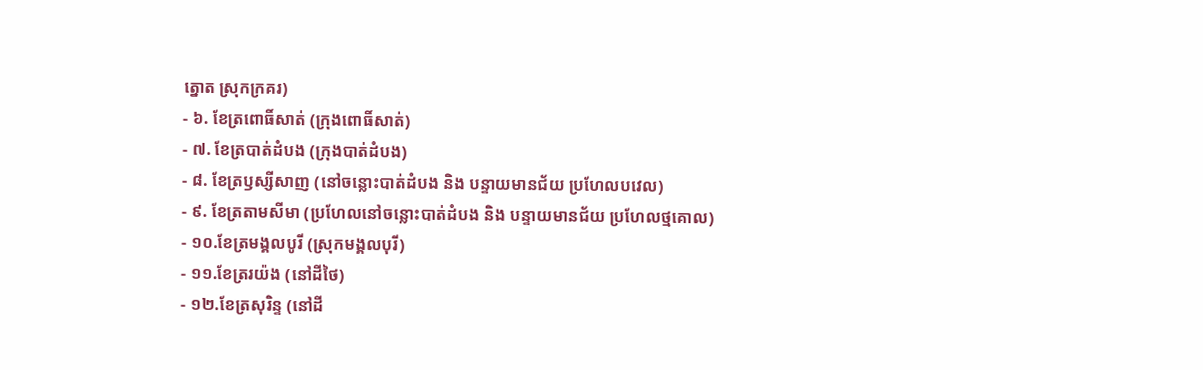ត្នោត ស្រុកក្រគរ)
- ៦. ខែត្រពោធិ៍សាត់ (ក្រុងពោធិ៍សាត់)
- ៧. ខែត្របាត់ដំបង (ក្រុងបាត់ដំបង)
- ៨. ខែត្រឫស្សីសាញ (នៅចន្លោះបាត់ដំបង និង បន្ទាយមានជ័យ ប្រហែលបវេល)
- ៩. ខែត្រតាមសីមា (ប្រហែលនៅចន្លោះបាត់ដំបង និង បន្ទាយមានជ័យ ប្រហែលថ្មគោល)
- ១០.ខែត្រមង្គលបូរី (ស្រុកមង្គលបុរី)
- ១១.ខែត្ររយ៉ង (នៅដីថៃ)
- ១២.ខែត្រសុរិន្ទ (នៅដី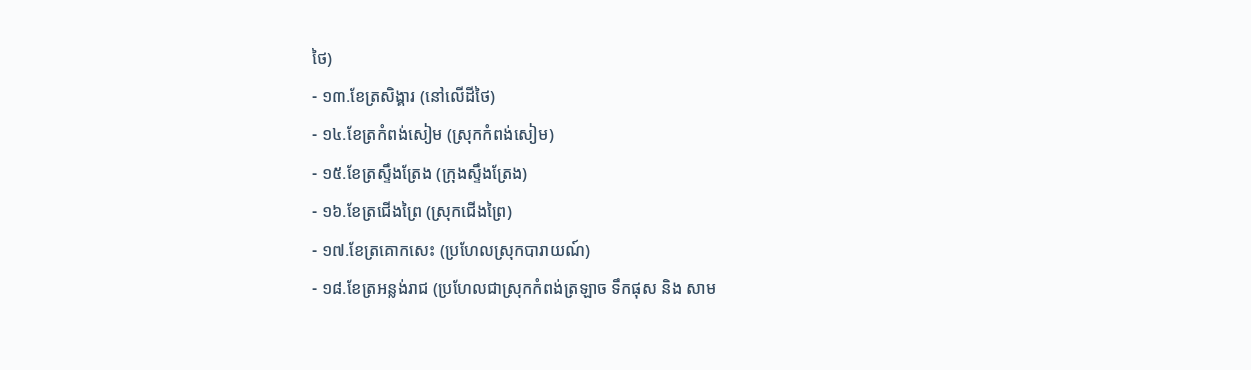ថៃ)
- ១៣.ខែត្រសិង្គារ (នៅលើដីថៃ)
- ១៤.ខែត្រកំពង់សៀម (ស្រុកកំពង់សៀម)
- ១៥.ខែត្រស្ទឹងត្រែង (ក្រុងស្ទឹងត្រែង)
- ១៦.ខែត្រជើងព្រៃ (ស្រុកជើងព្រៃ)
- ១៧.ខែត្រគោកសេះ (ប្រហែលស្រុកបារាយណ៍)
- ១៨.ខែត្រអន្លង់រាជ (ប្រហែលជាស្រុកកំពង់ត្រឡាច ទឹកផុស និង សាម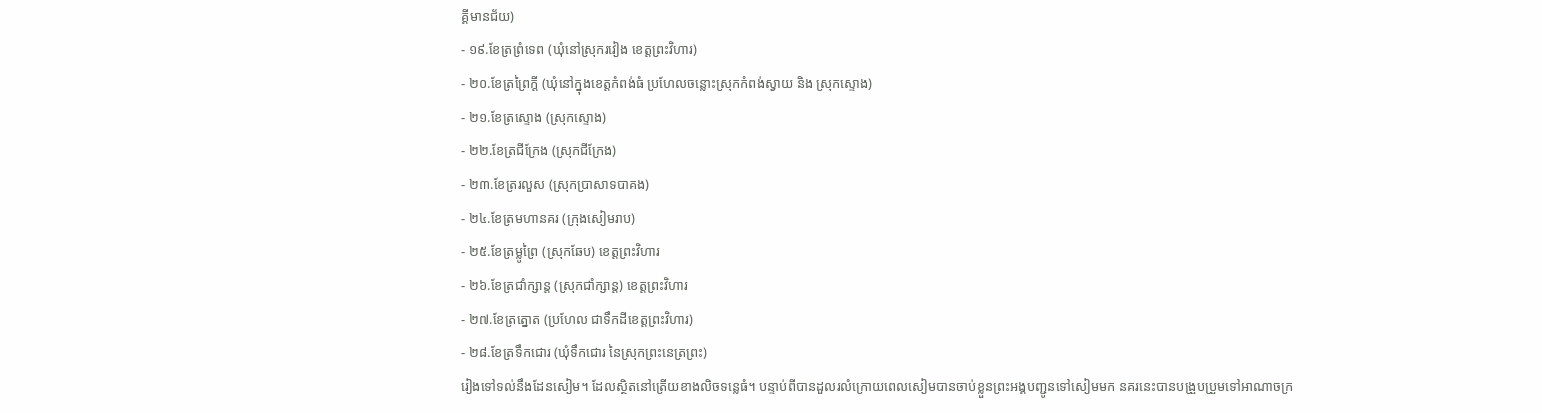គ្គីមានជ័យ)
- ១៩.ខែត្រព្រំទេព (ឃុំនៅស្រុករវៀង ខេត្តព្រះវិហារ)
- ២០.ខែត្រព្រៃក្ដី (ឃុំនៅក្នុងខេត្តកំពង់ធំ ប្រហែលចន្លោះស្រុកកំពង់ស្វាយ និង ស្រុកស្ទោង)
- ២១.ខែត្រស្ទោង (ស្រុកស្ទោង)
- ២២.ខែត្រជីក្រែង (ស្រុកជីក្រែង)
- ២៣.ខែត្ររលួស (ស្រុកប្រាសាទបាគង)
- ២៤.ខែត្រមហានគរ (ក្រុងសៀមរាប)
- ២៥.ខែត្រម្លូព្រៃ (ស្រុកឆែប) ខេត្តព្រះវិហារ
- ២៦.ខែត្រជាំក្សាន្ត (ស្រុកជាំក្សាន្ត) ខេត្តព្រះវិហារ
- ២៧.ខែត្រត្នោត (ប្រហែល ជាទឹកដីខេត្តព្រះវិហារ)
- ២៨.ខែត្រទឹកជោរ (ឃុំទឹកជោរ នៃស្រុកព្រះនេត្រព្រះ)
រៀងទៅទល់នឹងដែនសៀម។ ដែលស្ថិតនៅត្រើយខាងលិចទន្លេធំ។ បន្ទាប់ពីបានដួលរលំក្រោយពេលសៀមបានចាប់ខ្លួនព្រះអង្គបញ្ជូនទៅសៀមមក នគរនេះបានបង្រួបប្រួមទៅអាណាចក្រ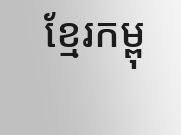ខ្មែរកម្ពុ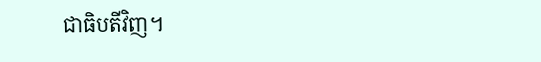ជាធិបតីវិញ។